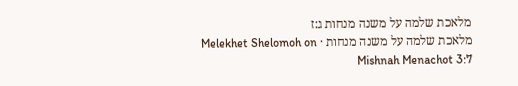מלאכת שלמה על משנה מנחות ג:ז
מלאכת שלמה על משנה מנחות · Melekhet Shelomoh on Mishnah Menachot 3:7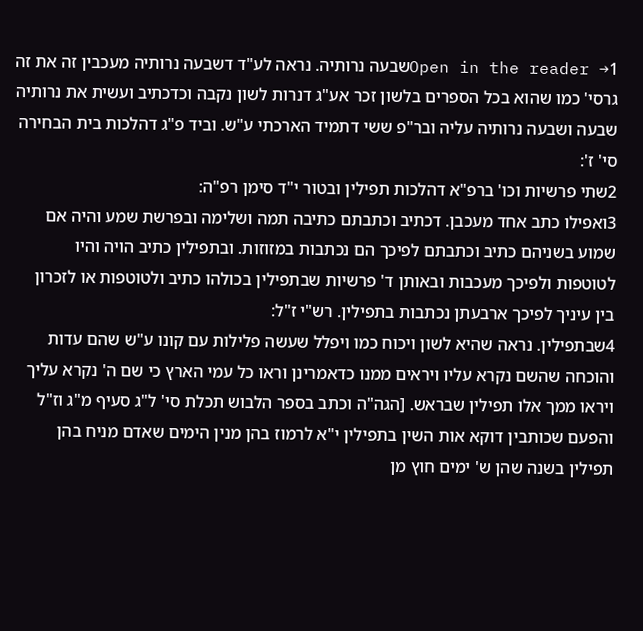Open in the reader →1שבעה נרותיה. נראה לע"ד דשבעה נרותיה מעכבין זה את זה גרסי' כמו שהוא בכל הספרים בלשון זכר אע"ג דנרות לשון נקבה וכדכתיב ועשית את נרותיה שבעה ושבעה נרותיה עליה ובר"פ ששי דתמיד הארכתי ע"ש. וביד פ"ג דהלכות בית הבחירה סי' ז':
2שתי פרשיות וכו' ברפ"א דהלכות תפילין ובטור י"ד סימן רפ"ה:
3ואפילו כתב אחד מעכבן. דכתיב וכתבתם כתיבה תמה ושלימה ובפרשת שמע והיה אם שמוע בשניהם כתיב וכתבתם לפיכך הם נכתבות במזוזות. ובתפילין כתיב הויה והיו לטוטפות ולפיכך מעכבות ובאותן ד' פרשיות שבתפילין בכולהו כתיב ולטוטפות או לזכרון בין עיניך לפיכך ארבעתן נכתבות בתפילין. רש"י ז"ל:
4שבתפילין. נראה שהיא לשון ויכוח כמו ויפלל שעשה פלילות עם קונו ע"ש שהם עדות והוכחה שהשם נקרא עליו ויראים ממנו כדאמרינן וראו כל עמי הארץ כי שם ה' נקרא עליך ויראו ממך אלו תפילין שבראש. [הגה"ה וכתב בספר הלבוש תכלת סי' ל"ג סעיף מ"ג וז"ל והפעם שכותבין דוקא אות השין בתפילין י"א לרמוז בהן מנין הימים שאדם מניח בהן תפילין בשנה שהן ש' ימים חוץ מן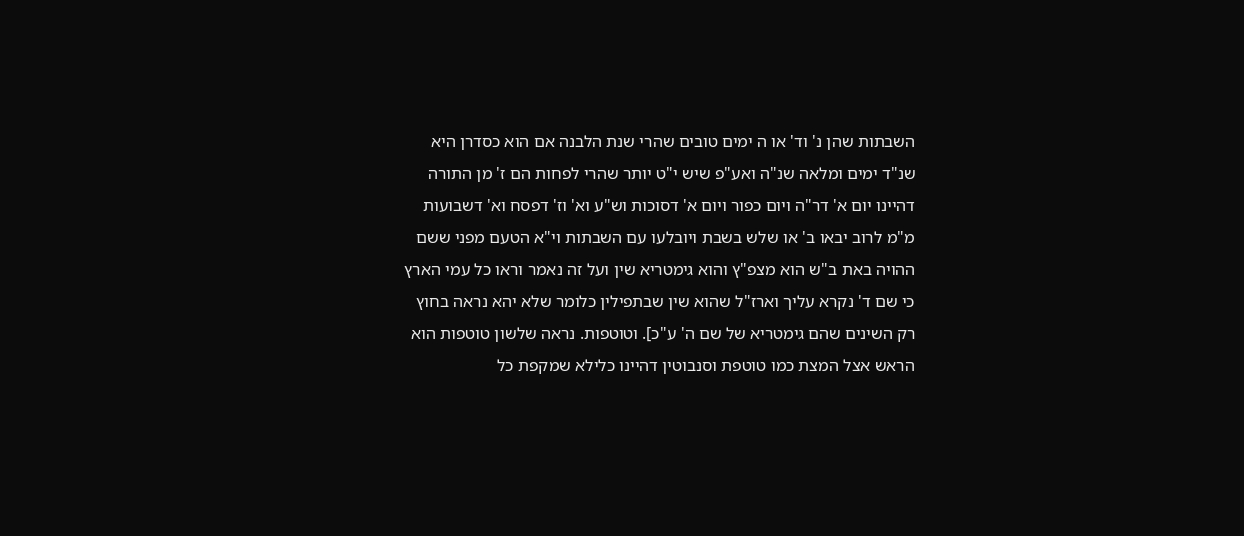השבתות שהן נ' וד' או ה ימים טובים שהרי שנת הלבנה אם הוא כסדרן היא שנ"ד ימים ומלאה שנ"ה ואע"פ שיש י"ט יותר שהרי לפחות הם ז' מן התורה דהיינו יום א' דר"ה ויום כפור ויום א' דסוכות וש"ע וא' וז' דפסח וא' דשבועות מ"מ לרוב יבאו ב' או שלש בשבת ויובלעו עם השבתות וי"א הטעם מפני ששם ההויה באת ב"ש הוא מצפ"ץ והוא גימטריא שין ועל זה נאמר וראו כל עמי הארץ כי שם ד' נקרא עליך וארז"ל שהוא שין שבתפילין כלומר שלא יהא נראה בחוץ רק השינים שהם גימטריא של שם ה' ע"כ]. וטוטפות. נראה שלשון טוטפות הוא הראש אצל המצת כמו טוטפת וסנבוטין דהיינו כלילא שמקפת כל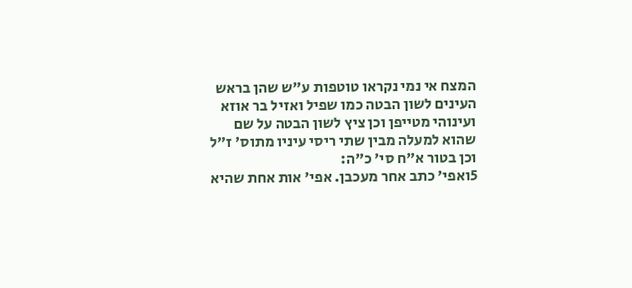המצח אי נמי נקראו טוטפות ע"ש שהן בראש העינים לשון הבטה כמו שפיל ואזיל בר אוזא ועינוהי מטייפן וכן ציץ לשון הבטה על שם שהוא למעלה מבין שתי ריסי עיניו מתוס' ז"ל וכן בטור א"ח סי' כ"ה:
5ואפי' כתב אחר מעכבן. אפי' אות אחת שהיא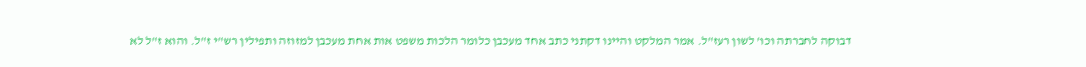דבוקה לחברתה וכו' לשון רעז"ל. אמר המלקט והיינו דקתני כתב אחד מעכבן כלומר הלכות משפט אות אחת מעכבן למזוזה ותפילין רש"י ז"ל. והוא ז"ל לא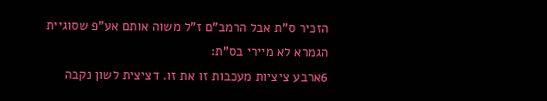הזכיר ס"ת אבל הרמב"ם ז"ל משוה אותם אע"פ שסוגיית הגמרא לא מיירי בס"ת:
6ארבע ציציות מעכבות זו את זו. דציצית לשון נקבה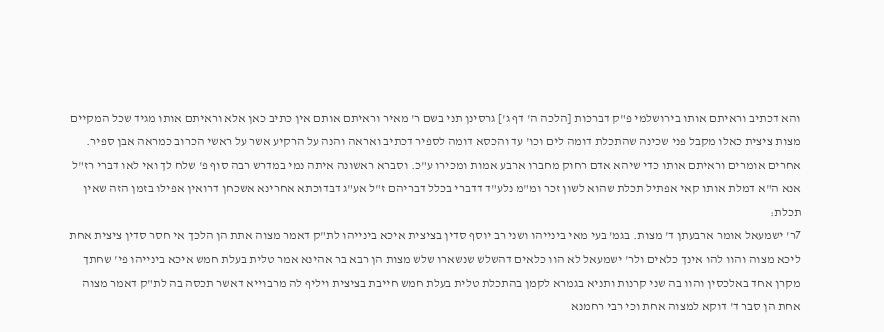והא דכתיב וראיתם אותו בירושלמי פ"ק דברכות [הלכה ה' דף ג'] גרסינן תני בשם ר' מאיר וראיתם אותם אין כתיב כאן אלא וראיתם אותו מגיד שכל המקיים מצות ציצית כאלו מקבל פני שכינה שהתכלת דומה לים וכו' עד והכסא דומה לספיר דכתיב ואראה והנה על הרקיע אשר על ראשי הכרוב כמראה אבן ספיר. אחרים אומרים וראיתם אותו כדי שיהא אדם רחוק מחברו ארבע אמות ומכירו ע"כ. וסברא ראשונה איתה נמי במדרש רבה סוף פ' שלח לך ואי לאו דברי רז"ל אנא ה"א דמלת אותו קאי אפתיל תכלת שהוא לשון זכר ומ"מ נלע"ד דדברי בכלל דבריהם ז"ל אע"ג דבדוכתא אחרינא אשכחן דרואין אפילו בזמן הזה שאין תכלת:
7ר' ישמעאל אומר ארבעתן ד' מצות. בגמ' בעי מאי בינייהו ושני רב יוסף סדין בציצית איכא בינייהו לת"ק דאמר מצוה אתת הן הלכך אי חסר סדין ציצית אחת ליכא מצוה והוו להו אינך כלאים ולר' ישמעאל לא הוו כלאים דהשלש שנשארו שלש מצות הן רבא בר אהינא אמר טלית בעלת חמש איכא בינייהו פי' שחתך מקרן אחד באלכסין והוו בה שני קרנות ותניא בגמרא לקמן בהתכלת טלית בעלת חמש חייבת בציצית ויליף לה מרבוייא דאשר תכסה בה לת"ק דאמר מצוה אחת הן סבר ד' דוקא למצוה אחת וכי רבי רחמנא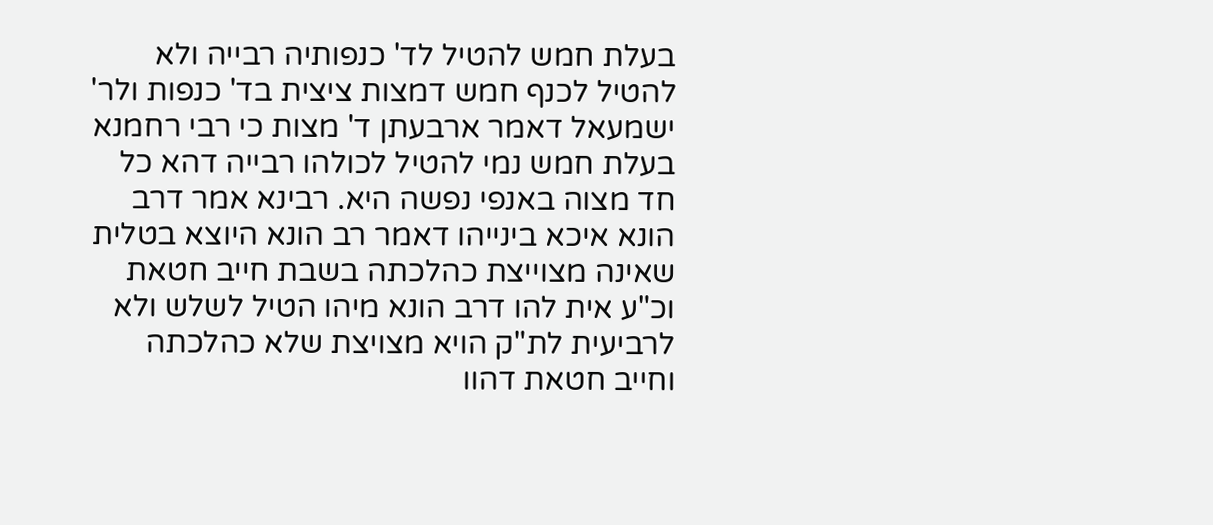בעלת חמש להטיל לד' כנפותיה רבייה ולא להטיל לכנף חמש דמצות ציצית בד' כנפות ולר' ישמעאל דאמר ארבעתן ד' מצות כי רבי רחמנא בעלת חמש נמי להטיל לכולהו רבייה דהא כל חד מצוה באנפי נפשה היא. רבינא אמר דרב הונא איכא בינייהו דאמר רב הונא היוצא בטלית שאינה מצוייצת כהלכתה בשבת חייב חטאת וכ"ע אית להו דרב הונא מיהו הטיל לשלש ולא לרביעית לת"ק הויא מצויצת שלא כהלכתה וחייב חטאת דהוו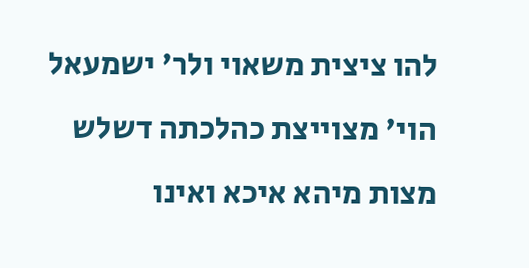להו ציצית משאוי ולר' ישמעאל הוי' מצוייצת כהלכתה דשלש מצות מיהא איכא ואינו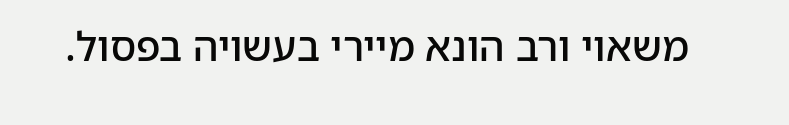משאוי ורב הונא מיירי בעשויה בפסול.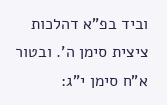וביד בפ"א דהלכות ציצית סימן ה'. ובטור א"ח סימן י"ג: